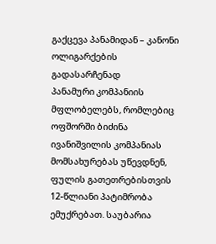გაქცევა პანამიდან – კანონი ოლიგარქების გადასარჩენად
პანამური კომპანიის მფლობელებს, რომლებიც ოფშორში ბიძინა ივანიშვილის კომპანიას მომსახურებას უწევდნენ, ფულის გათეთრებისთვის 12-წლიანი პატიმრობა ემუქრებათ. საუბარია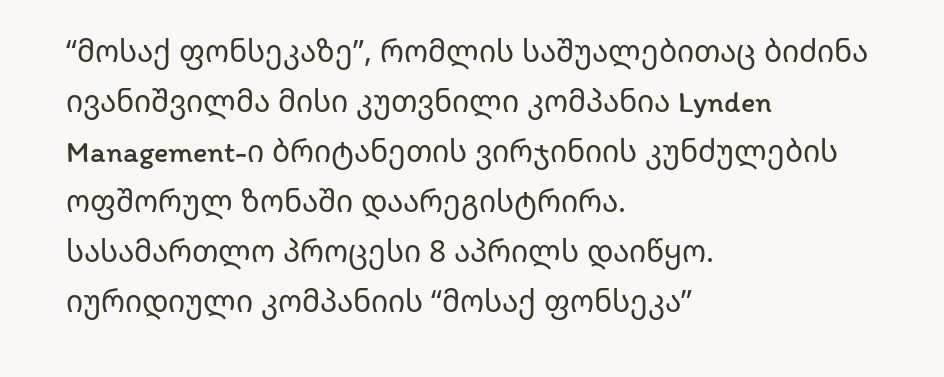“მოსაქ ფონსეკაზე”, რომლის საშუალებითაც ბიძინა ივანიშვილმა მისი კუთვნილი კომპანია Lynden Management-ი ბრიტანეთის ვირჯინიის კუნძულების ოფშორულ ზონაში დაარეგისტრირა.
სასამართლო პროცესი 8 აპრილს დაიწყო. იურიდიული კომპანიის “მოსაქ ფონსეკა”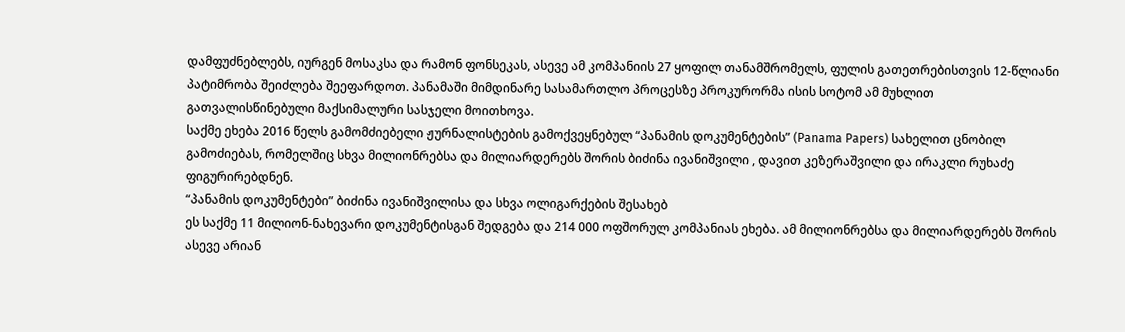დამფუძნებლებს, იურგენ მოსაკსა და რამონ ფონსეკას, ასევე ამ კომპანიის 27 ყოფილ თანამშრომელს, ფულის გათეთრებისთვის 12-წლიანი პატიმრობა შეიძლება შეეფარდოთ. პანამაში მიმდინარე სასამართლო პროცესზე პროკურორმა ისის სოტომ ამ მუხლით გათვალისწინებული მაქსიმალური სასჯელი მოითხოვა.
საქმე ეხება 2016 წელს გამომძიებელი ჟურნალისტების გამოქვეყნებულ “პანამის დოკუმენტების” (Panama Papers) სახელით ცნობილ გამოძიებას, რომელშიც სხვა მილიონრებსა და მილიარდერებს შორის ბიძინა ივანიშვილი , დავით კეზერაშვილი და ირაკლი რუხაძე ფიგურირებდნენ.
“პანამის დოკუმენტები” ბიძინა ივანიშვილისა და სხვა ოლიგარქების შესახებ
ეს საქმე 11 მილიონ-ნახევარი დოკუმენტისგან შედგება და 214 000 ოფშორულ კომპანიას ეხება. ამ მილიონრებსა და მილიარდერებს შორის ასევე არიან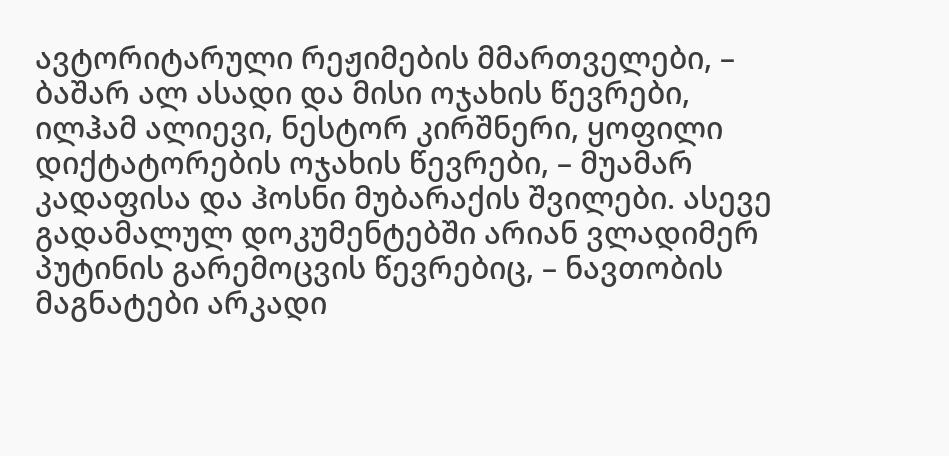ავტორიტარული რეჟიმების მმართველები, – ბაშარ ალ ასადი და მისი ოჯახის წევრები, ილჰამ ალიევი, ნესტორ კირშნერი, ყოფილი დიქტატორების ოჯახის წევრები, – მუამარ კადაფისა და ჰოსნი მუბარაქის შვილები. ასევე გადამალულ დოკუმენტებში არიან ვლადიმერ პუტინის გარემოცვის წევრებიც, – ნავთობის მაგნატები არკადი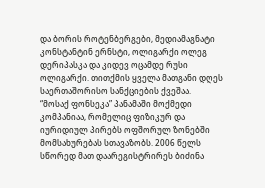და ბორის როტენბერგები, მედიამაგნატი კონსტანტინ ერნსტი, ოლიგარქი ოლეგ დერიპასკა და კიდევ ოცამდე რუსი ოლიგარქი. თითქმის ყველა მათგანი დღეს საერთაშორისო სანქციების ქვეშაა.
“მოსაქ ფონსეკა” პანამაში მოქმედი კომპანიაა, რომელიც ფიზიკურ და იურიდიულ პირებს ოფშორულ ზონებში მომსახურებას სთავაზობს. 2006 წელს სწორედ მათ დაარეგისტრირეს ბიძინა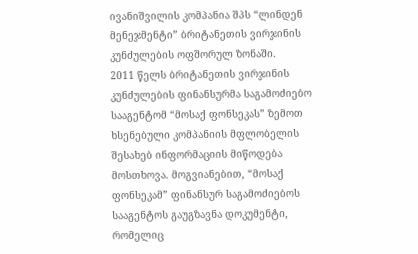ივანიშვილის კომპანია შპს “ლინდენ მენეჯმენტი” ბრიტანეთის ვირჯინის კუნძულების ოფშორულ ზონაში.
2011 წელს ბრიტანეთის ვირჯინის კუნძულების ფინანსურმა საგამოძიებო სააგენტომ “მოსაქ ფონსეკას” ზემოთ ხსენებული კომპანიის მფლობელის შესახებ ინფორმაციის მიწოდება მოსთხოვა. მოგვიანებით, “მოსაქ ფონსეკამ” ფინანსურ საგამოძიებოს სააგენტოს გაუგზავნა დოკუმენტი, რომელიც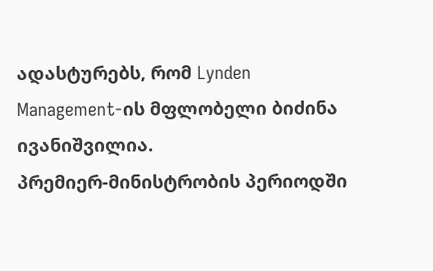ადასტურებს, რომ Lynden Management-ის მფლობელი ბიძინა ივანიშვილია.
პრემიერ-მინისტრობის პერიოდში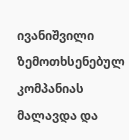ივანიშვილი ზემოთხსენებულ კომპანიას მალავდა და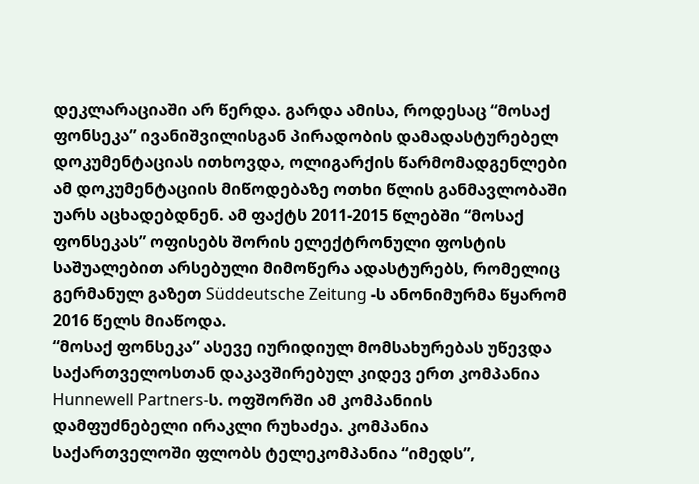დეკლარაციაში არ წერდა. გარდა ამისა, როდესაც “მოსაქ ფონსეკა” ივანიშვილისგან პირადობის დამადასტურებელ დოკუმენტაციას ითხოვდა, ოლიგარქის წარმომადგენლები ამ დოკუმენტაციის მიწოდებაზე ოთხი წლის განმავლობაში უარს აცხადებდნენ. ამ ფაქტს 2011-2015 წლებში “მოსაქ ფონსეკას” ოფისებს შორის ელექტრონული ფოსტის საშუალებით არსებული მიმოწერა ადასტურებს, რომელიც გერმანულ გაზეთ Süddeutsche Zeitung -ს ანონიმურმა წყარომ 2016 წელს მიაწოდა.
“მოსაქ ფონსეკა” ასევე იურიდიულ მომსახურებას უწევდა საქართველოსთან დაკავშირებულ კიდევ ერთ კომპანია Hunnewell Partners-ს. ოფშორში ამ კომპანიის დამფუძნებელი ირაკლი რუხაძეა. კომპანია საქართველოში ფლობს ტელეკომპანია “იმედს”,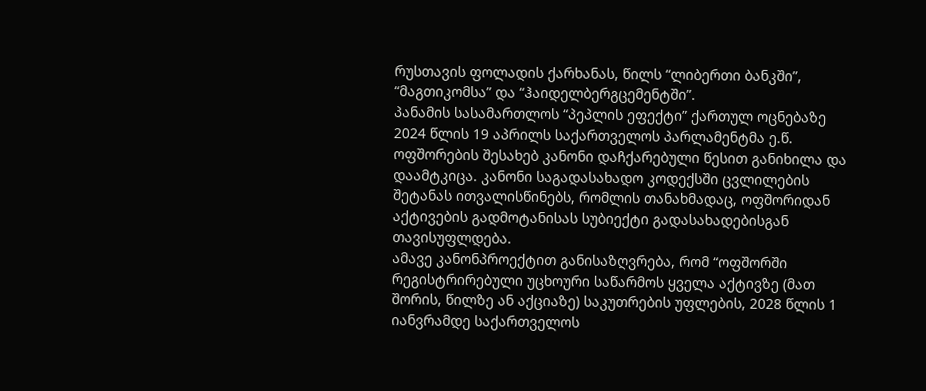რუსთავის ფოლადის ქარხანას, წილს “ლიბერთი ბანკში”, “მაგთიკომსა” და “ჰაიდელბერგცემენტში”.
პანამის სასამართლოს “პეპლის ეფექტი” ქართულ ოცნებაზე
2024 წლის 19 აპრილს საქართველოს პარლამენტმა ე.წ. ოფშორების შესახებ კანონი დაჩქარებული წესით განიხილა და დაამტკიცა. კანონი საგადასახადო კოდექსში ცვლილების შეტანას ითვალისწინებს, რომლის თანახმადაც, ოფშორიდან აქტივების გადმოტანისას სუბიექტი გადასახადებისგან თავისუფლდება.
ამავე კანონპროექტით განისაზღვრება, რომ “ოფშორში რეგისტრირებული უცხოური საწარმოს ყველა აქტივზე (მათ შორის, წილზე ან აქციაზე) საკუთრების უფლების, 2028 წლის 1 იანვრამდე საქართველოს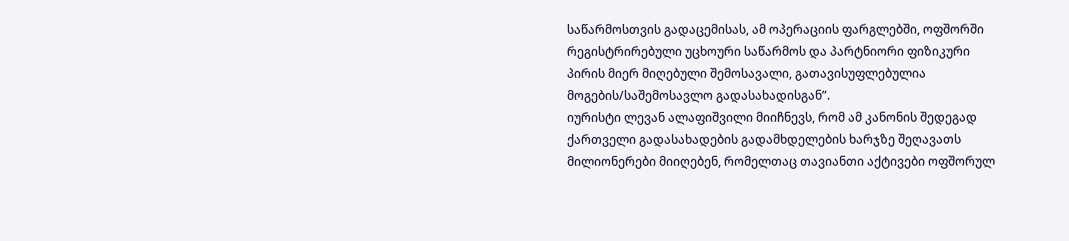საწარმოსთვის გადაცემისას, ამ ოპერაციის ფარგლებში, ოფშორში რეგისტრირებული უცხოური საწარმოს და პარტნიორი ფიზიკური პირის მიერ მიღებული შემოსავალი, გათავისუფლებულია მოგების/საშემოსავლო გადასახადისგან”.
იურისტი ლევან ალაფიშვილი მიიჩნევს, რომ ამ კანონის შედეგად ქართველი გადასახადების გადამხდელების ხარჯზე შეღავათს მილიონერები მიიღებენ, რომელთაც თავიანთი აქტივები ოფშორულ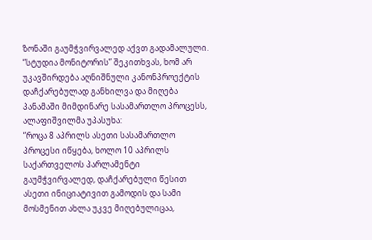ზონაში გაუმჭვირვალედ აქვთ გადამალული.
“სტუდია მონიტორის” შეკითხვას, ხომ არ უკავშირდება აღნიშნული კანონპროექტის დაჩქარებულად განხილვა და მიღება პანამაში მიმდინარე სასამართლო პროცესს, ალაფიშვილმა უპასუხა:
“როცა 8 აპრილს ასეთი სასამართლო პროცესი იწყება, ხოლო 10 აპრილს საქართველოს პარლამენტი გაუმჭვირვალედ, დაჩქარებული წესით ასეთი ინიციატივით გამოდის და სამი მოსმენით ახლა უკვე მიღებულიცაა,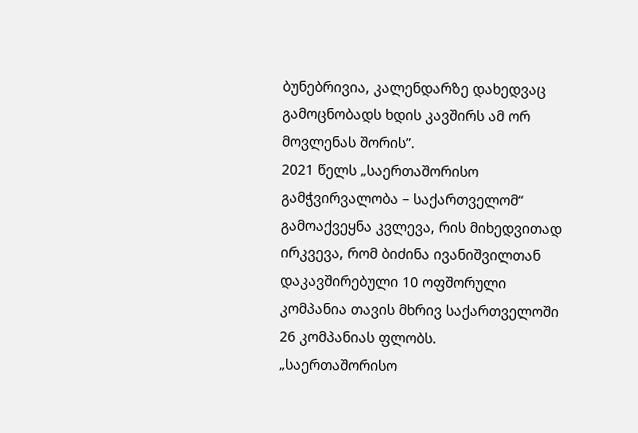ბუნებრივია, კალენდარზე დახედვაც გამოცნობადს ხდის კავშირს ამ ორ მოვლენას შორის”.
2021 წელს „საერთაშორისო გამჭვირვალობა – საქართველომ“ გამოაქვეყნა კვლევა, რის მიხედვითად ირკვევა, რომ ბიძინა ივანიშვილთან დაკავშირებული 10 ოფშორული კომპანია თავის მხრივ საქართველოში 26 კომპანიას ფლობს.
„საერთაშორისო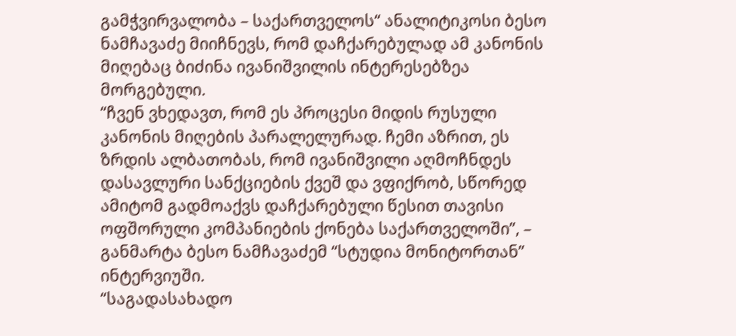გამჭვირვალობა – საქართველოს“ ანალიტიკოსი ბესო ნამჩავაძე მიიჩნევს, რომ დაჩქარებულად ამ კანონის მიღებაც ბიძინა ივანიშვილის ინტერესებზეა მორგებული.
“ჩვენ ვხედავთ, რომ ეს პროცესი მიდის რუსული კანონის მიღების პარალელურად. ჩემი აზრით, ეს ზრდის ალბათობას, რომ ივანიშვილი აღმოჩნდეს დასავლური სანქციების ქვეშ და ვფიქრობ, სწორედ ამიტომ გადმოაქვს დაჩქარებული წესით თავისი ოფშორული კომპანიების ქონება საქართველოში”, – განმარტა ბესო ნამჩავაძემ “სტუდია მონიტორთან” ინტერვიუში.
“საგადასახადო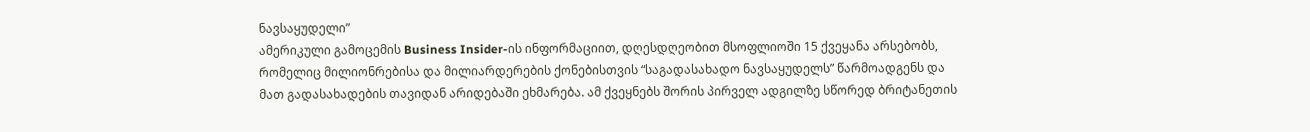ნავსაყუდელი”
ამერიკული გამოცემის Business Insider-ის ინფორმაციით, დღესდღეობით მსოფლიოში 15 ქვეყანა არსებობს, რომელიც მილიონრებისა და მილიარდერების ქონებისთვის “საგადასახადო ნავსაყუდელს” წარმოადგენს და მათ გადასახადების თავიდან არიდებაში ეხმარება. ამ ქვეყნებს შორის პირველ ადგილზე სწორედ ბრიტანეთის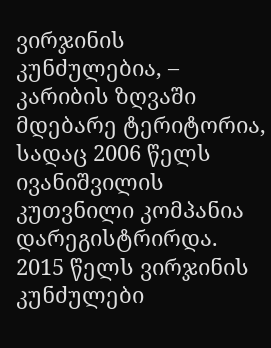ვირჯინის კუნძულებია, – კარიბის ზღვაში მდებარე ტერიტორია, სადაც 2006 წელს ივანიშვილის კუთვნილი კომპანია დარეგისტრირდა. 2015 წელს ვირჯინის კუნძულები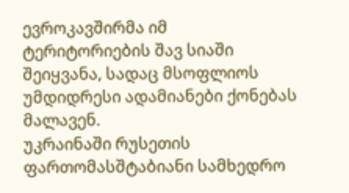ევროკავშირმა იმ ტერიტორიების შავ სიაში შეიყვანა, სადაც მსოფლიოს უმდიდრესი ადამიანები ქონებას მალავენ.
უკრაინაში რუსეთის ფართომასშტაბიანი სამხედრო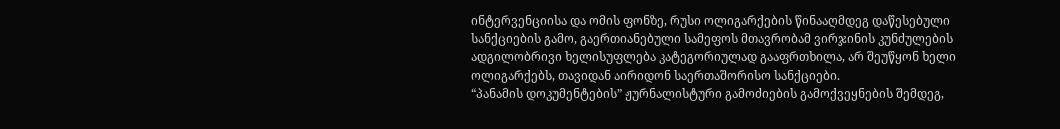ინტერვენციისა და ომის ფონზე, რუსი ოლიგარქების წინააღმდეგ დაწესებული სანქციების გამო, გაერთიანებული სამეფოს მთავრობამ ვირჯინის კუნძულების ადგილობრივი ხელისუფლება კატეგორიულად გააფრთხილა, არ შეუწყონ ხელი ოლიგარქებს, თავიდან აირიდონ საერთაშორისო სანქციები.
“პანამის დოკუმენტების” ჟურნალისტური გამოძიების გამოქვეყნების შემდეგ,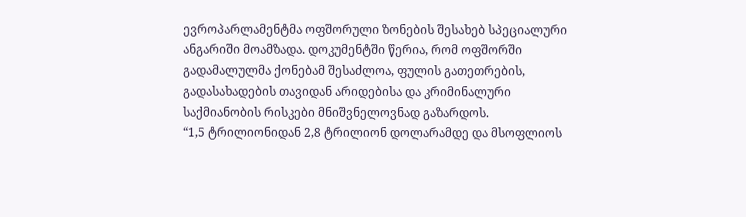ევროპარლამენტმა ოფშორული ზონების შესახებ სპეციალური ანგარიში მოამზადა. დოკუმენტში წერია, რომ ოფშორში გადამალულმა ქონებამ შესაძლოა, ფულის გათეთრების, გადასახადების თავიდან არიდებისა და კრიმინალური საქმიანობის რისკები მნიშვნელოვნად გაზარდოს.
“1,5 ტრილიონიდან 2,8 ტრილიონ დოლარამდე და მსოფლიოს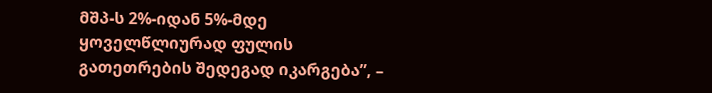მშპ-ს 2%-იდან 5%-მდე ყოველწლიურად ფულის გათეთრების შედეგად იკარგება”, –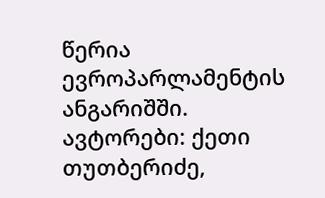წერია ევროპარლამენტის ანგარიშში.
ავტორები: ქეთი თუთბერიძე,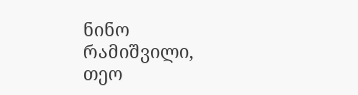ნინო რამიშვილი, თეო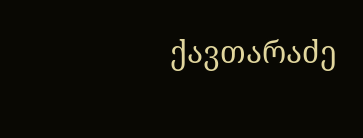ქავთარაძე